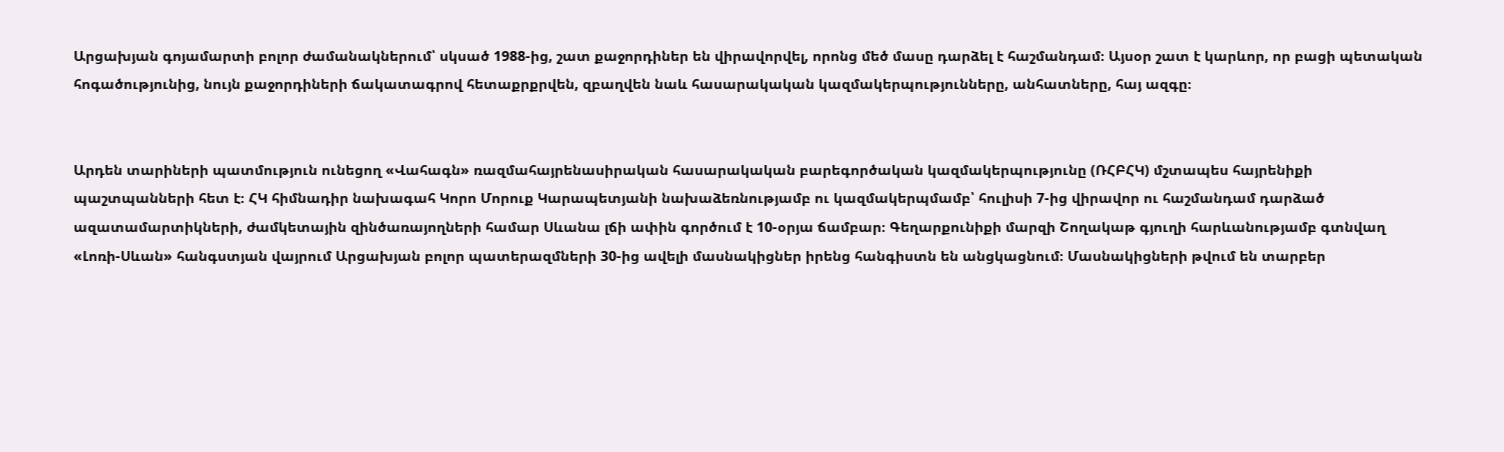Արցախյան գոյամարտի բոլոր ժամանակներում՝ սկսած 1988-ից, շատ քաջորդիներ են վիրավորվել, որոնց մեծ մասը դարձել է հաշմանդամ։ Այսօր շատ է կարևոր, որ բացի պետական հոգածությունից, նույն քաջորդիների ճակատագրով հետաքրքրվեն, զբաղվեն նաև հասարակական կազմակերպությունները, անհատները, հայ ազգը։


Արդեն տարիների պատմություն ունեցող «Վահագն» ռազմահայրենասիրական հասարակական բարեգործական կազմակերպությունը (ՌՀԲՀԿ) մշտապես հայրենիքի պաշտպանների հետ է։ ՀԿ հիմնադիր նախագահ Կորո Մորուք Կարապետյանի նախաձեռնությամբ ու կազմակերպմամբ՝ հուլիսի 7-ից վիրավոր ու հաշմանդամ դարձած ազատամարտիկների, ժամկետային զինծառայողների համար Սևանա լճի ափին գործում է 10-օրյա ճամբար։ Գեղարքունիքի մարզի Շողակաթ գյուղի հարևանությամբ գտնվաղ «Լոռի-Սևան» հանգստյան վայրում Արցախյան բոլոր պատերազմների 30-ից ավելի մասնակիցներ իրենց հանգիստն են անցկացնում։ Մասնակիցների թվում են տարբեր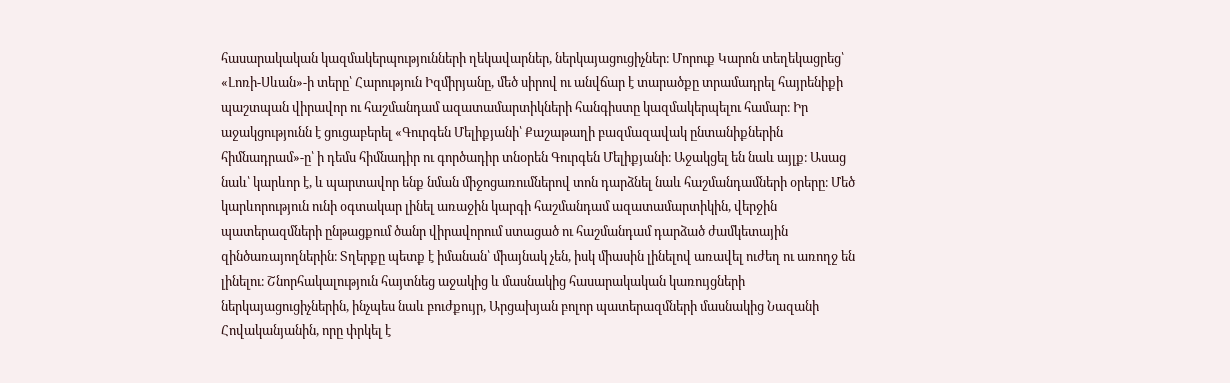հասարակական կազմակերպությունների ղեկավարներ, ներկայացուցիչներ։ Մորուք Կարոն տեղեկացրեց՝ «Լոռի-Սևան»-ի տերը՝ Հարություն Իզմիրյանը, մեծ սիրով ու անվճար է տարածքը տրամադրել հայրենիքի պաշտպան վիրավոր ու հաշմանդամ ազատամարտիկների հանգիստը կազմակերպելու համար։ Իր աջակցությունն է ցուցաբերել «Գուրգեն Մելիքյանի՝ Քաշաթաղի բազմազավակ ընտանիքներին հիմնադրամ»-ը՝ ի դեմս հիմնադիր ու գործադիր տնօրեն Գուրգեն Մելիքյանի։ Աջակցել են նաև այլք։ Ասաց նաև՝ կարևոր է, և պարտավոր ենք նման միջոցառումներով տոն դարձնել նաև հաշմանդամների օրերը։ Մեծ կարևորություն ունի օգտակար լինել առաջին կարգի հաշմանդամ ազատամարտիկին, վերջին պատերազմների ընթացքում ծանր վիրավորում ստացած ու հաշմանդամ դարձած ժամկետային զինծառայողներին։ Տղերքը պետք է իմանան՝ միայնակ չեն, իսկ միասին լինելով առավել ուժեղ ու առողջ են լինելու։ Շնորհակալություն հայտնեց աջակից և մասնակից հասարակական կառույցների ներկայացուցիչներին, ինչպես նաև բուժքույր, Արցախյան բոլոր պատերազմների մասնակից Նազանի Հովականյանին, որը փրկել է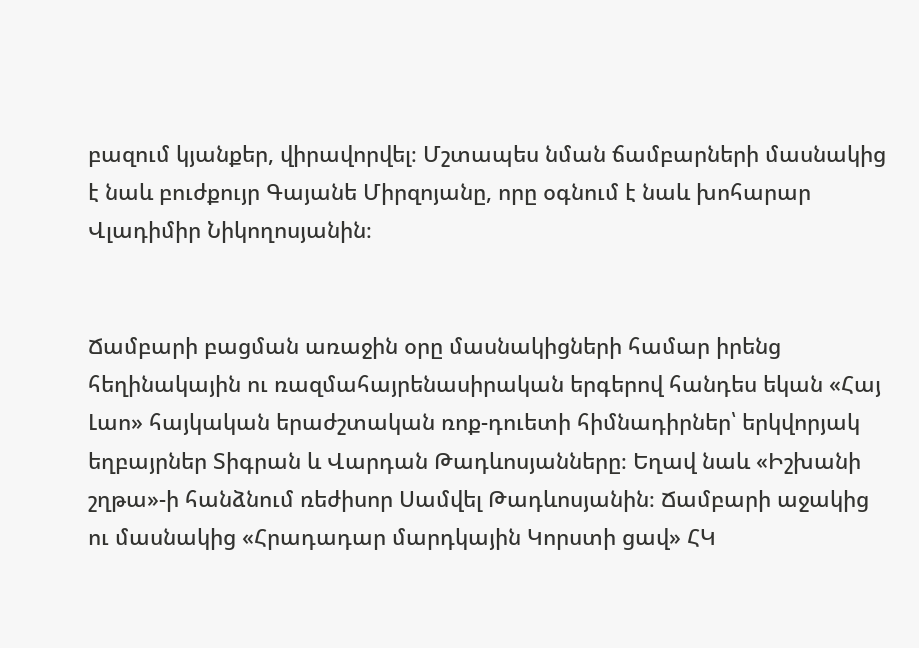բազում կյանքեր, վիրավորվել։ Մշտապես նման ճամբարների մասնակից է նաև բուժքույր Գայանե Միրզոյանը, որը օգնում է նաև խոհարար Վլադիմիր Նիկողոսյանին։


Ճամբարի բացման առաջին օրը մասնակիցների համար իրենց հեղինակային ու ռազմահայրենասիրական երգերով հանդես եկան «Հայ Լաո» հայկական երաժշտական ռոք-դուետի հիմնադիրներ՝ երկվորյակ եղբայրներ Տիգրան և Վարդան Թադևոսյանները։ Եղավ նաև «Իշխանի շղթա»-ի հանձնում ռեժիսոր Սամվել Թադևոսյանին։ Ճամբարի աջակից ու մասնակից «Հրադադար մարդկային Կորստի ցավ» ՀԿ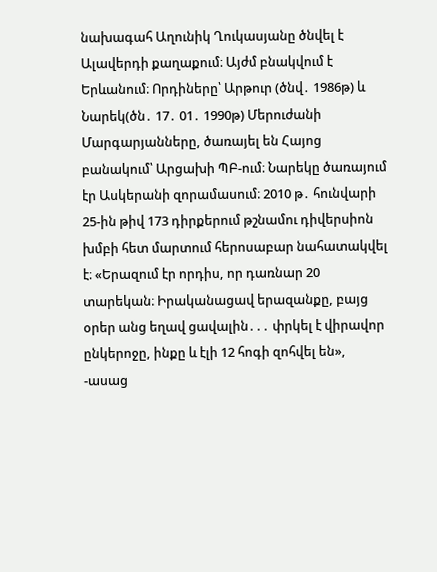նախագահ Աղունիկ Ղուկասյանը ծնվել է Ալավերդի քաղաքում։ Այժմ բնակվում է Երևանում։ Որդիները՝ Արթուր (ծնվ․ 1986թ) և Նարեկ(ծն․ 17․ 01․ 1990թ) Մերուժանի Մարգարյանները, ծառայել են Հայոց բանակում՝ Արցախի ՊԲ-ում։ Նարեկը ծառայում էր Ասկերանի զորամասում։ 2010 թ․ հունվարի 25-ին թիվ 173 դիրքերում թշնամու դիվերսիոն խմբի հետ մարտում հերոսաբար նահատակվել է։ «Երազում էր որդիս, որ դառնար 20 տարեկան։ Իրականացավ երազանքը, բայց օրեր անց եղավ ցավալին․․․ փրկել է վիրավոր ընկերոջը, ինքը և էլի 12 հոգի զոհվել են», -ասաց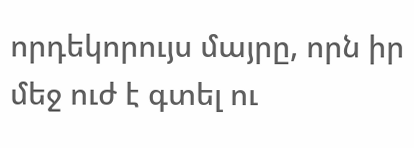որդեկորույս մայրը, որն իր մեջ ուժ է գտել ու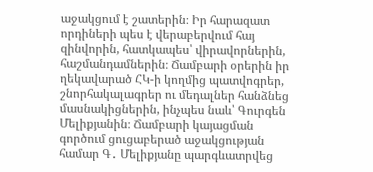աջակցում է շատերին։ Իր հարազատ որդիների պես է վերաբերվում հայ զինվորին, հատկապես՝ վիրավորներին, հաշմանդամներին։ Ճամբարի օրերին իր ղեկավարած ՀԿ-ի կողմից պատվոգրեր, շնորհակալագրեր ու մեդալներ հանձնեց մասնակիցներին, ինչպես նաև՝ Գուրգեն Մելիքյանին։ Ճամբարի կայացման գործում ցուցաբերած աջակցության համար Գ․ Մելիքյանը պարգևատրվեց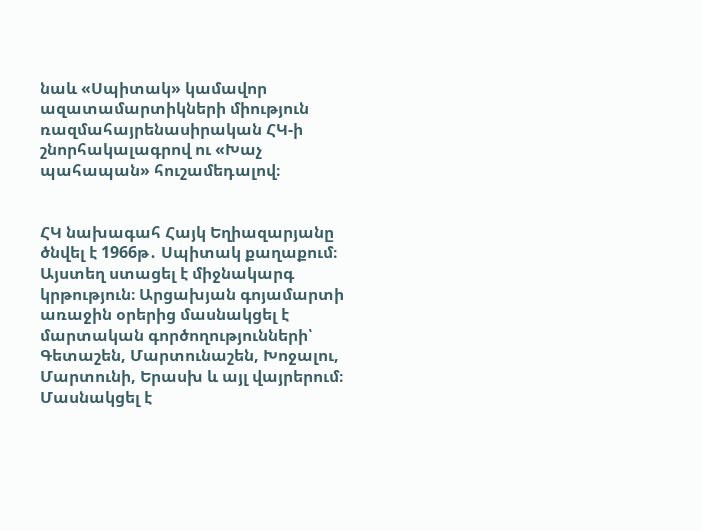նաև «Սպիտակ» կամավոր ազատամարտիկների միություն ռազմահայրենասիրական ՀԿ-ի շնորհակալագրով ու «Խաչ պահապան» հուշամեդալով։


ՀԿ նախագահ Հայկ Եղիազարյանը ծնվել է 1966թ․ Սպիտակ քաղաքում։ Այստեղ ստացել է միջնակարգ կրթություն։ Արցախյան գոյամարտի առաջին օրերից մասնակցել է մարտական գործողությունների՝ Գետաշեն, Մարտունաշեն, Խոջալու, Մարտունի, Երասխ և այլ վայրերում։ Մասնակցել է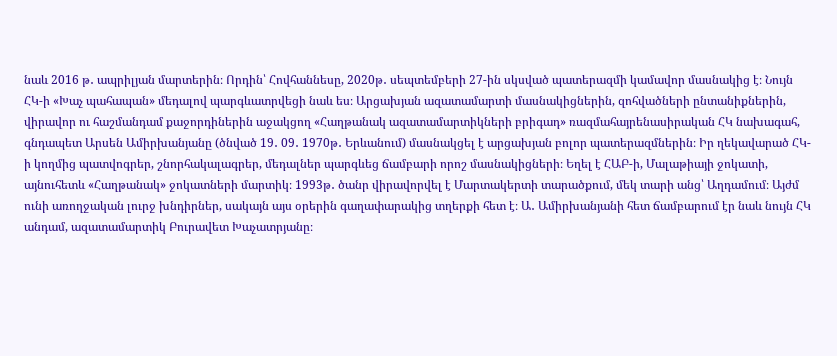նաև 2016 թ․ ապրիլյան մարտերին։ Որդին՝ Հովհաննեսը, 2020թ․ սեպտեմբերի 27-ին սկսված պատերազմի կամավոր մասնակից է։ Նույն ՀԿ-ի «Խաչ պահապան» մեդալով պարգևատրվեցի նաև ես։ Արցախյան ազատամարտի մասնակիցներին, զոհվածների ընտանիքներին, վիրավոր ու հաշմանդամ քաջորդիներին աջակցող «Հաղթանակ ազատամարտիկների բրիգադ» ռազմահայրենասիրական ՀԿ նախագահ, գնդապետ Արսեն Ամիրխանյանը (ծնված 19․ 09․ 1970թ․ Երևանում) մասնակցել է արցախյան բոլոր պատերազմներին։ Իր ղեկավարած ՀԿ-ի կողմից պատվոգրեր, շնորհակալագրեր, մեդալներ պարգևեց ճամբարի որոշ մասնակիցների։ Եղել է ՀԱԲ-ի, Մալաթիայի ջոկատի, այնուհետև «Հաղթանակ» ջոկատների մարտիկ։ 1993թ․ ծանր վիրավորվել է Մարտակերտի տարածքում, մեկ տարի անց՝ Աղդամում։ Այժմ ունի առողջական լուրջ խնդիրներ, սակայն այս օրերին գաղափարակից տղերքի հետ է։ Ա․ Ամիրխանյանի հետ ճամբարում էր նաև նույն ՀԿ անդամ, ազատամարտիկ Բուրավետ Խաչատրյանը։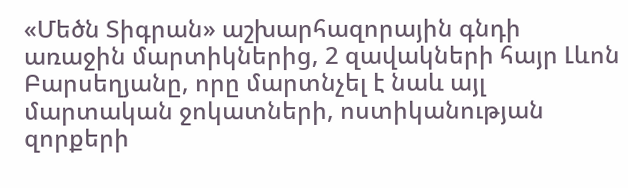«Մեծն Տիգրան» աշխարհազորային գնդի առաջին մարտիկներից, 2 զավակների հայր Լևոն Բարսեղյանը, որը մարտնչել է նաև այլ մարտական ջոկատների, ոստիկանության զորքերի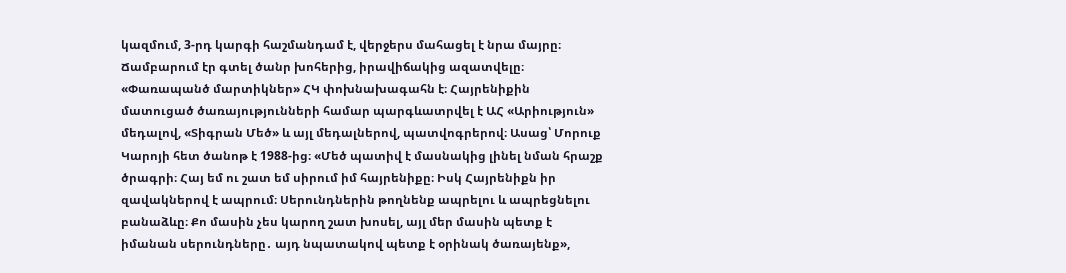կազմում, 3-րդ կարգի հաշմանդամ է, վերջերս մահացել է նրա մայրը։ Ճամբարում էր գտել ծանր խոհերից, իրավիճակից ազատվելը։ «Փառապանծ մարտիկներ» ՀԿ փոխնախագահն է։ Հայրենիքին մատուցած ծառայությունների համար պարգևատրվել է ԱՀ «Արիություն» մեդալով, «Տիգրան Մեծ» և այլ մեդալներով, պատվոգրերով։ Ասաց՝ Մորուք Կարոյի հետ ծանոթ է 1988-ից։ «Մեծ պատիվ է մասնակից լինել նման հրաշք ծրագրի։ Հայ եմ ու շատ եմ սիրում իմ հայրենիքը։ Իսկ Հայրենիքն իր զավակներով է ապրում։ Սերունդներին թողնենք ապրելու և ապրեցնելու բանաձևը։ Քո մասին չես կարող շատ խոսել, այլ մեր մասին պետք է իմանան սերունդները․ այդ նպատակով պետք է օրինակ ծառայենք»,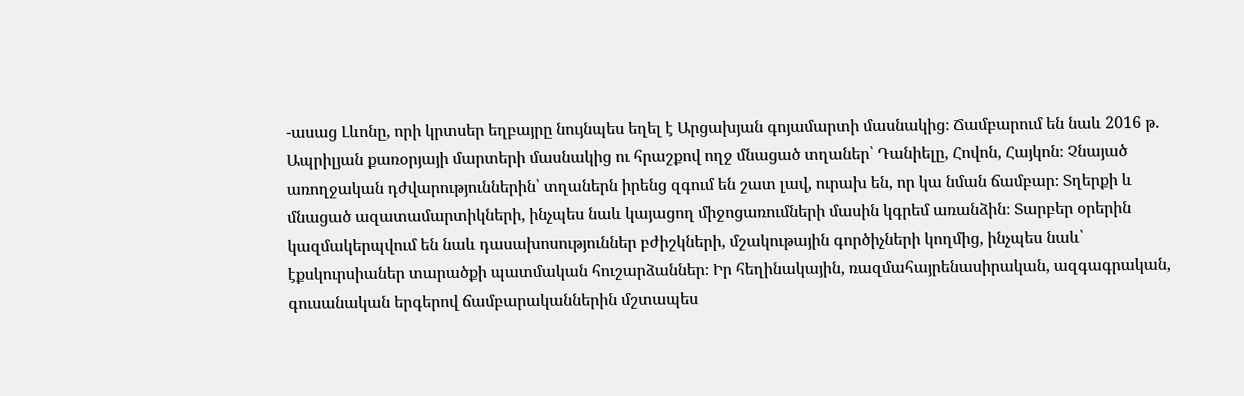-ասաց Լևոնը, որի կրտսեր եղբայրը նույնպես եղել է Արցախյան գոյամարտի մասնակից։ Ճամբարում են նաև 2016 թ․ Ապրիլյան քառօրյայի մարտերի մասնակից ու հրաշքով ողջ մնացած տղաներ՝ Դանիելը, Հովոն, Հայկոն։ Չնայած առողջական դժվարություններին՝ տղաներն իրենց զգում են շատ լավ, ուրախ են, որ կա նման ճամբար։ Տղերքի և մնացած ազատամարտիկների, ինչպես նաև կայացող միջոցառումների մասին կգրեմ առանձին։ Տարբեր օրերին կազմակերպվում են նաև դասախոսություններ բժիշկների, մշակութային գործիչների կողմից, ինչպես նաև՝ էքսկուրսիաներ տարածքի պատմական հուշարձաններ։ Իր հեղինակային, ռազմահայրենասիրական, ազգագրական, գուսանական երգերով ճամբարականներին մշտապես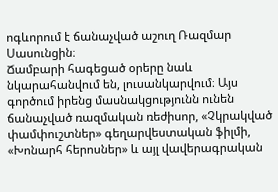ոգևորում է ճանաչված աշուղ Ռազմար Սասունցին։
Ճամբարի հագեցած օրերը նաև նկարահանվում են, լուսանկարվում։ Այս գործում իրենց մասնակցությունն ունեն ճանաչված ռազմական ռեժիսոր, «Չկրակված փամփուշտներ» գեղարվեստական ֆիլմի, «Խոնարհ հերոսներ» և այլ վավերագրական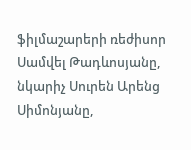ֆիլմաշարերի ռեժիսոր Սամվել Թադևոսյանը, նկարիչ Սուրեն Արենց Սիմոնյանը,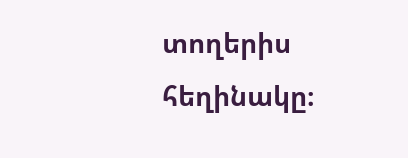տողերիս հեղինակը։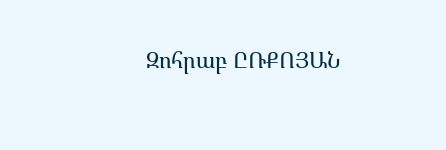Զոհրաբ ԸՌՔՈՅԱՆ